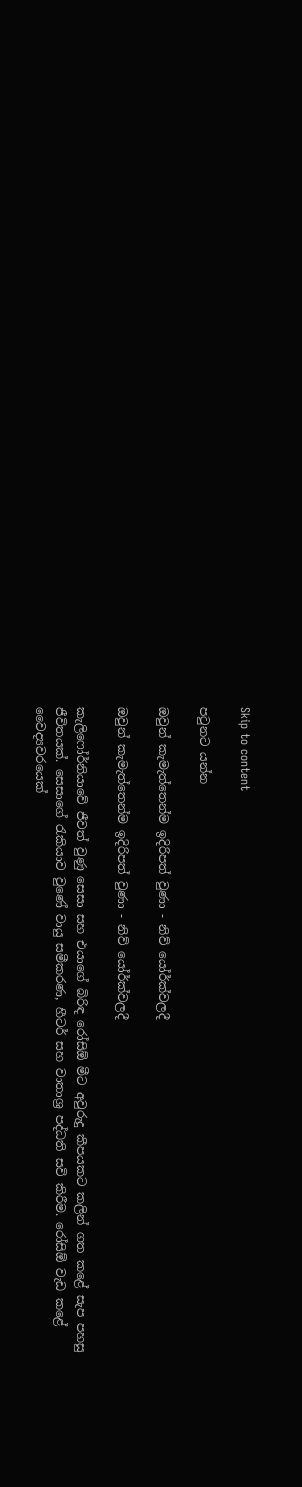Skip to content

පටුනට යන්න

ඔවුන් කැමැත්තෙන්ම ඉදිරිපත් වුණා - නිව් යෝර්ක්වලදී

ඔවුන් කැමැත්තෙන්ම ඉදිරිපත් වුණා - නිව් යෝර්ක්වලදී

කැලිෆෝර්නියාවේ ජීවත් වුණු සෙසා සහ එයාගේ බිරිඳ රෝසිඕ මීට අවුරුදු කීපයකට කලින් ගත කළේ සැප පහසු ජීවිතයක්. සෙසාගේ රැකියාව වුණේ වායු සමීකරණ, හීටර් සහ වාතාශ්‍ර පද්ධති සවි කිරීම. රෝසිඕ වැඩ කළේ වෛද්‍යවරයෙක්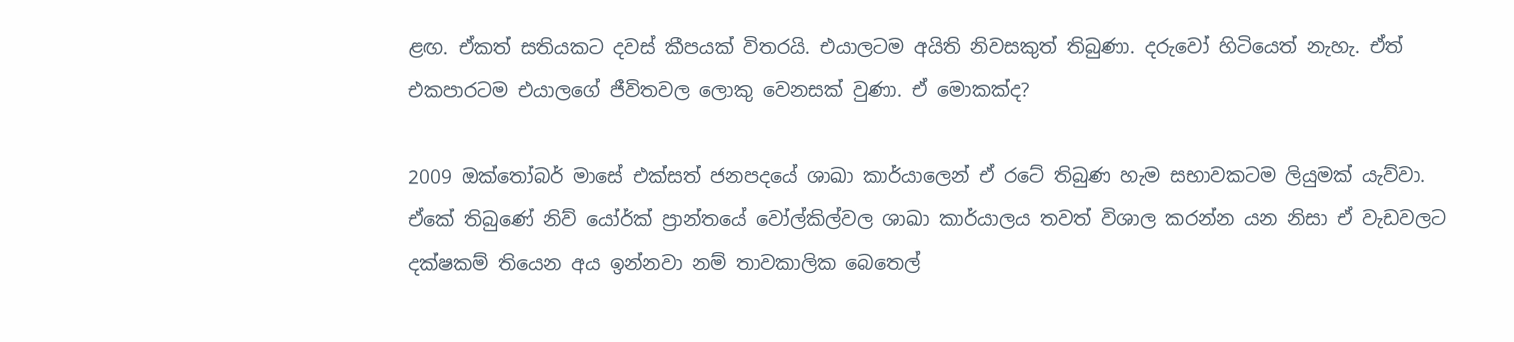ළඟ. ඒකත් සතියකට දවස් කීපයක් විතරයි. එයාලටම අයිති නිවසකුත් තිබුණා. දරුවෝ හිටියෙත් නැහැ. ඒත් එකපාරටම එයාලගේ ජීවිතවල ලොකු වෙනසක් වුණා. ඒ මොකක්ද?

2009 ඔක්තෝබර් මාසේ එක්සත් ජනපදයේ ශාඛා කාර්යාලෙන් ඒ රටේ තිබුණ හැම සභාවකටම ලියුමක් යැව්වා. ඒකේ තිබුණේ නිව් යෝර්ක් ප්‍රාන්තයේ වෝල්කිල්වල ශාඛා කාර්යාලය තවත් විශාල කරන්න යන නිසා ඒ වැඩවලට දක්ෂකම් තියෙන අය ඉන්නවා නම් තාවකාලික බෙතෙල්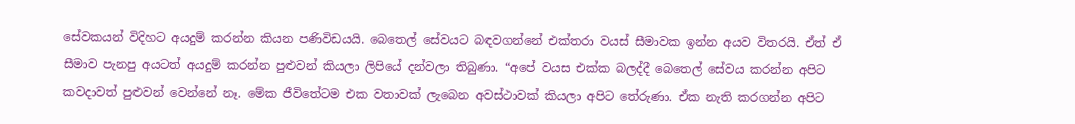සේවකයන් විදිහට අයදුම් කරන්න කියන පණිවිඩයයි. බෙතෙල් සේවයට බඳවගන්නේ එක්තරා වයස් සීමාවක ඉන්න අයව විතරයි. ඒත් ඒ සීමාව පැනපු අයටත් අයදුම් කරන්න පුළුවන් කියලා ලිපියේ දන්වලා තිබුණා. “අපේ වයස එක්ක බලද්දී බෙතෙල් සේවය කරන්න අපිට කවදාවත් පුළුවන් වෙන්නේ නෑ. මේක ජීවිතේටම එක වතාවක් ලැබෙන අවස්ථාවක් කියලා අපිට තේරුණා. ඒක නැති කරගන්න අපිට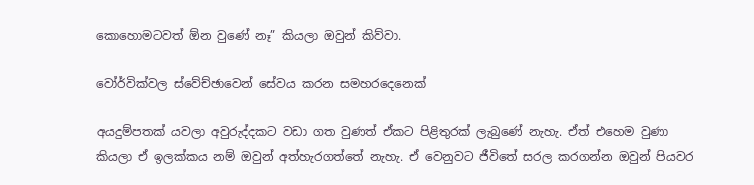කොහොමටවත් ඕන වුණේ නෑ” කියලා ඔවුන් කිව්වා.

වෝර්වික්වල ස්වේච්ඡාවෙන් සේවය කරන සමහරදෙනෙක්

අයදුම්පතක් යවලා අවුරුද්දකට වඩා ගත වුණත් ඒකට පිළිතුරක් ලැබුණේ නැහැ. ඒත් එහෙම වුණා කියලා ඒ ඉලක්කය නම් ඔවුන් අත්හැරගත්තේ නැහැ. ඒ වෙනුවට ජීවිතේ සරල කරගන්න ඔවුන් පියවර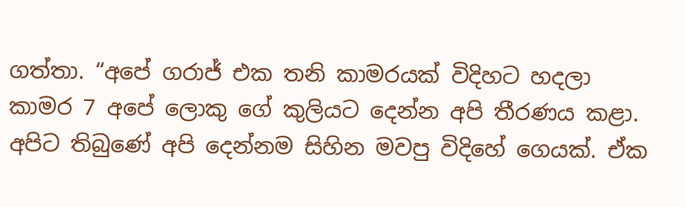ගත්තා. “අපේ ගරාජ් එක තනි කාමරයක් විදිහට හදලා කාමර 7 අපේ ලොකු ගේ කුලියට දෙන්න අපි තීරණය කළා. අපිට තිබුණේ අපි දෙන්නම සිහින මවපු විදිහේ ගෙයක්. ඒක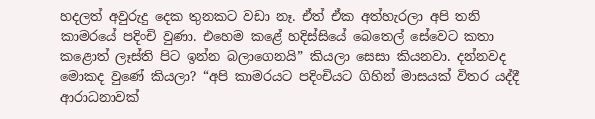හදලත් අවුරුදු දෙක තුනකට වඩා නෑ. ඒත් ඒක අත්හැරලා අපි තනි කාමරයේ පදිංචි වුණා. එහෙම කළේ හදිස්සියේ බෙතෙල් සේවෙට කතා කළොත් ලෑස්ති පිට ඉන්න බලාගෙනයි” කියලා සෙසා කියනවා. දන්නවද මොකද වුණේ කියලා? “අපි කාමරයට පදිංචියට ගිහින් මාසයක් විතර යද්දී ආරාධනාවක්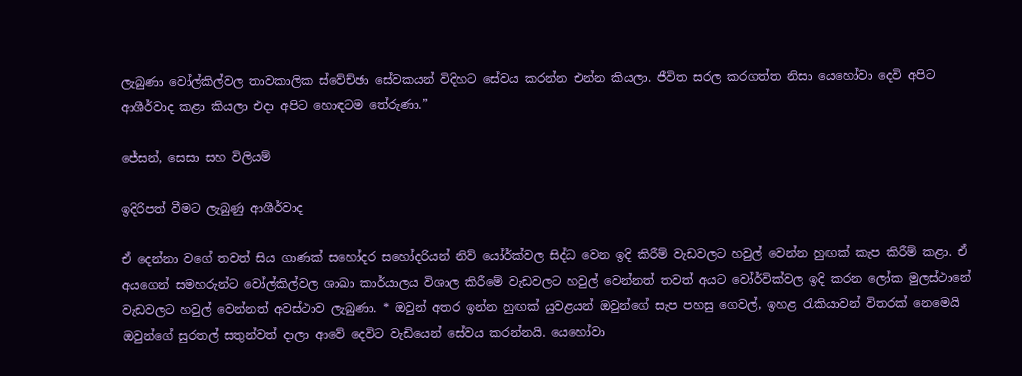ලැබුණා වෝල්කිල්වල තාවකාලික ස්වේච්ඡා සේවකයන් විදිහට සේවය කරන්න එන්න කියලා. ජීවිත සරල කරගත්ත නිසා යෙහෝවා දෙවි අපිට ආශීර්වාද කළා කියලා එදා අපිට හොඳටම තේරුණා.”

ජේසන්, සෙසා සහ විලියම්

ඉදිරිපත් වීමට ලැබුණු ආශීර්වාද

ඒ දෙන්නා වගේ තවත් සිය ගාණක් සහෝදර සහෝදරියන් නිව් යෝර්ක්වල සිද්ධ වෙන ඉදි කිරීම් වැඩවලට හවුල් වෙන්න හුඟක් කැප කිරීම් කළා. ඒ අයගෙන් සමහරුන්ට වෝල්කිල්වල ශාඛා කාර්යාලය විශාල කිරීමේ වැඩවලට හවුල් වෙන්නත් තවත් අයට වෝර්වික්වල ඉදි කරන ලෝක මුලස්ථානේ වැඩවලට හවුල් වෙන්නත් අවස්ථාව ලැබුණා. * ඔවුන් අතර ඉන්න හුඟක් යුවළයන් ඔවුන්ගේ සැප පහසු ගෙවල්, ඉහළ රැකියාවන් විතරක් නෙමෙයි ඔවුන්ගේ සුරතල් සතුන්වත් දාලා ආවේ දෙවිට වැඩියෙන් සේවය කරන්නයි. යෙහෝවා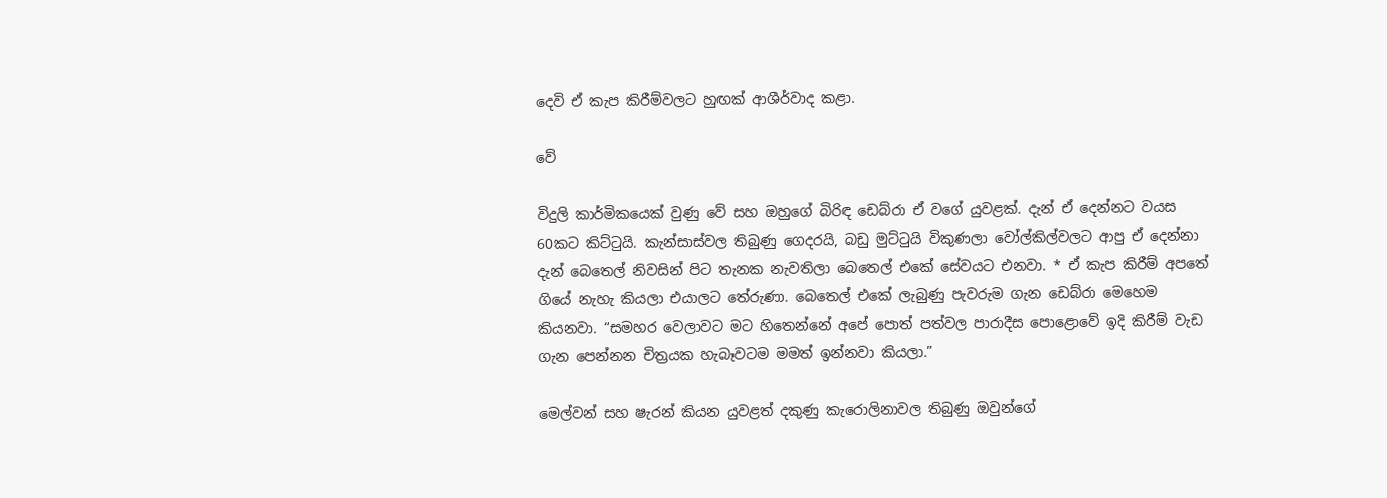දෙවි ඒ කැප කිරීම්වලට හුඟක් ආශීර්වාද කළා.

වේ

විදුලි කාර්මිකයෙක් වුණු වේ සහ ඔහුගේ බිරිඳ ඩෙබ්රා ඒ වගේ යුවළක්. දැන් ඒ දෙන්නට වයස 60කට කිට්ටුයි. කැන්සාස්වල තිබුණු ගෙදරයි, බඩු මුට්ටුයි විකුණලා වෝල්කිල්වලට ආපු ඒ දෙන්නා දැන් බෙතෙල් නිවසින් පිට තැනක නැවතිලා බෙතෙල් එකේ සේවයට එනවා. * ඒ කැප කිරීම් අපතේ ගියේ නැහැ කියලා එයාලට තේරුණා. බෙතෙල් එකේ ලැබුණු පැවරුම ගැන ඩෙබ්රා මෙහෙම කියනවා. “සමහර වෙලාවට මට හිතෙන්නේ අපේ පොත් පත්වල පාරාදීස පොළොවේ ඉදි කිරීම් වැඩ ගැන පෙන්නන චිත්‍රයක හැබෑවටම මමත් ඉන්නවා කියලා.”

මෙල්වන් සහ ෂැරන් කියන යුවළත් දකුණු කැරොලිනාවල තිබුණු ඔවුන්ගේ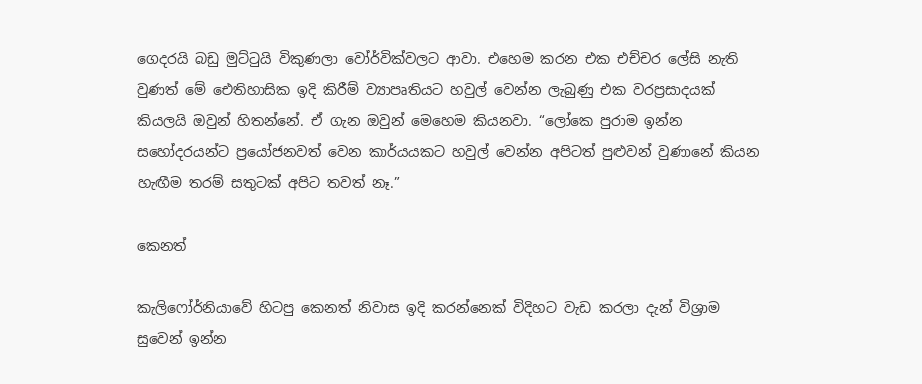ගෙදරයි බඩු මුට්ටුයි විකුණලා වෝර්වික්වලට ආවා. එහෙම කරන එක එච්චර ලේසි නැති වුණත් මේ ඓතිහාසික ඉදි කිරීම් ව්‍යාපෘතියට හවුල් වෙන්න ලැබුණු එක වරප්‍රසාදයක් කියලයි ඔවුන් හිතන්නේ. ඒ ගැන ඔවුන් මෙහෙම කියනවා. “ලෝකෙ පුරාම ඉන්න සහෝදරයන්ට ප්‍රයෝජනවත් වෙන කාර්යයකට හවුල් වෙන්න අපිටත් පුළුවන් වුණානේ කියන හැඟීම තරම් සතුටක් අපිට තවත් නෑ.”

කෙනත්

කැලිෆෝර්නියාවේ හිටපු කෙනත් නිවාස ඉදි කරන්නෙක් විදිහට වැඩ කරලා දැන් විශ්‍රාම සුවෙන් ඉන්න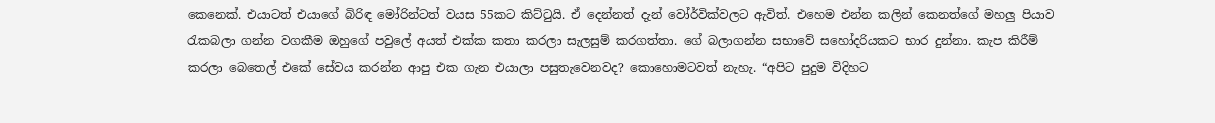කෙනෙක්. එයාටත් එයාගේ බිරිඳ මෝරින්ටත් වයස 55කට කිට්ටුයි. ඒ දෙන්නත් දැන් වෝර්වික්වලට ඇවිත්. එහෙම එන්න කලින් කෙනත්ගේ මහලු පියාව රැකබලා ගන්න වගකීම ඔහුගේ පවුලේ අයත් එක්ක කතා කරලා සැලසුම් කරගත්තා. ගේ බලාගන්න සභාවේ සහෝදරියකට භාර දුන්නා. කැප කිරීම් කරලා බෙතෙල් එකේ සේවය කරන්න ආපු එක ගැන එයාලා පසුතැවෙනවද? කොහොමටවත් නැහැ. “අපිට පුදුම විදිහට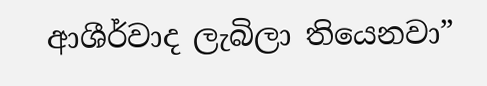ආශීර්වාද ලැබිලා තියෙනවා”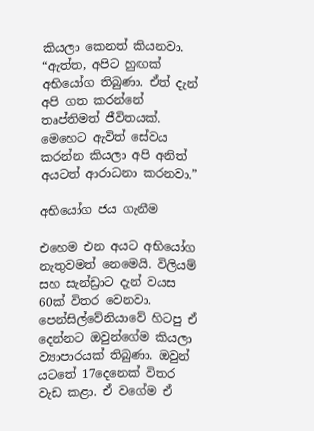කියලා කෙනත් කියනවා. “ඇත්ත, අපිට හුඟක් අභියෝග තිබුණා. ඒත් දැන් අපි ගත කරන්නේ තෘප්තිමත් ජීවිතයක්. මෙහෙට ඇවිත් සේවය කරන්න කියලා අපි අනිත් අයටත් ආරාධනා කරනවා.”

අභියෝග ජය ගැනීම

එහෙම එන අයට අභියෝග නැතුවමත් නෙමෙයි. විලියම් සහ සැන්ඩ්‍රාට දැන් වයස 60ක් විතර වෙනවා. පෙන්සිල්වේනියාවේ හිටපු ඒ දෙන්නට ඔවුන්ගේම කියලා ව්‍යාපාරයක් තිබුණා. ඔවුන් යටතේ 17දෙනෙක් විතර වැඩ කළා. ඒ වගේම ඒ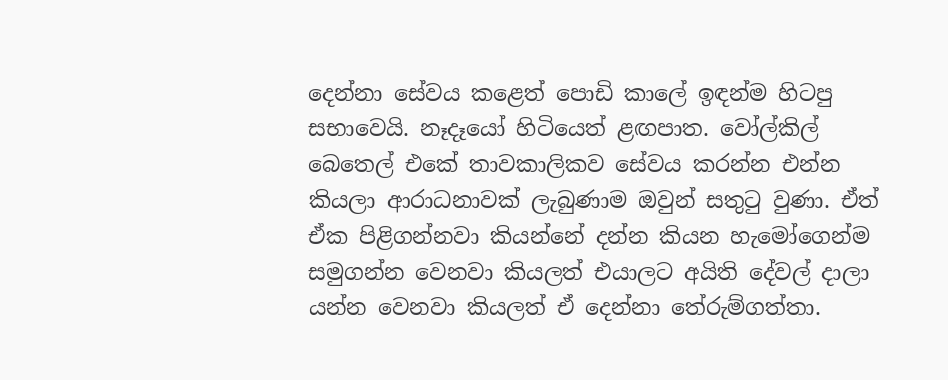දෙන්නා සේවය කළෙත් පොඩි කාලේ ඉඳන්ම හිටපු සභාවෙයි. නෑදෑයෝ හිටියෙත් ළඟපාත. වෝල්කිල් බෙතෙල් එකේ තාවකාලිකව සේවය කරන්න එන්න කියලා ආරාධනාවක් ලැබුණාම ඔවුන් සතුටු වුණා. ඒත් ඒක පිළිගන්නවා කියන්නේ දන්න කියන හැමෝගෙන්ම සමුගන්න වෙනවා කියලත් එයාලට අයිති දේවල් දාලා යන්න වෙනවා කියලත් ඒ දෙන්නා තේරුම්ගත්තා.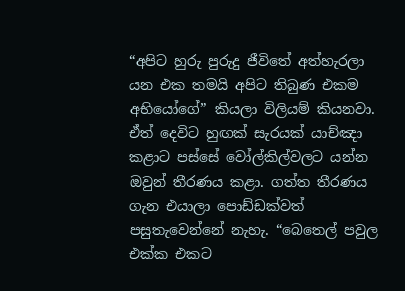“අපිට හුරු පුරුදු ජීවිතේ අත්හැරලා යන එක තමයි අපිට තිබුණ එකම අභියෝගේ” කියලා විලියම් කියනවා. ඒත් දෙවිට හුඟක් සැරයක් යාච්ඤා කළාට පස්සේ වෝල්කිල්වලට යන්න ඔවුන් තීරණය කළා. ගත්ත තීරණය ගැන එයාලා පොඩ්ඩක්වත් පසුතැවෙන්නේ නැහැ. “බෙතෙල් පවුල එක්ක එකට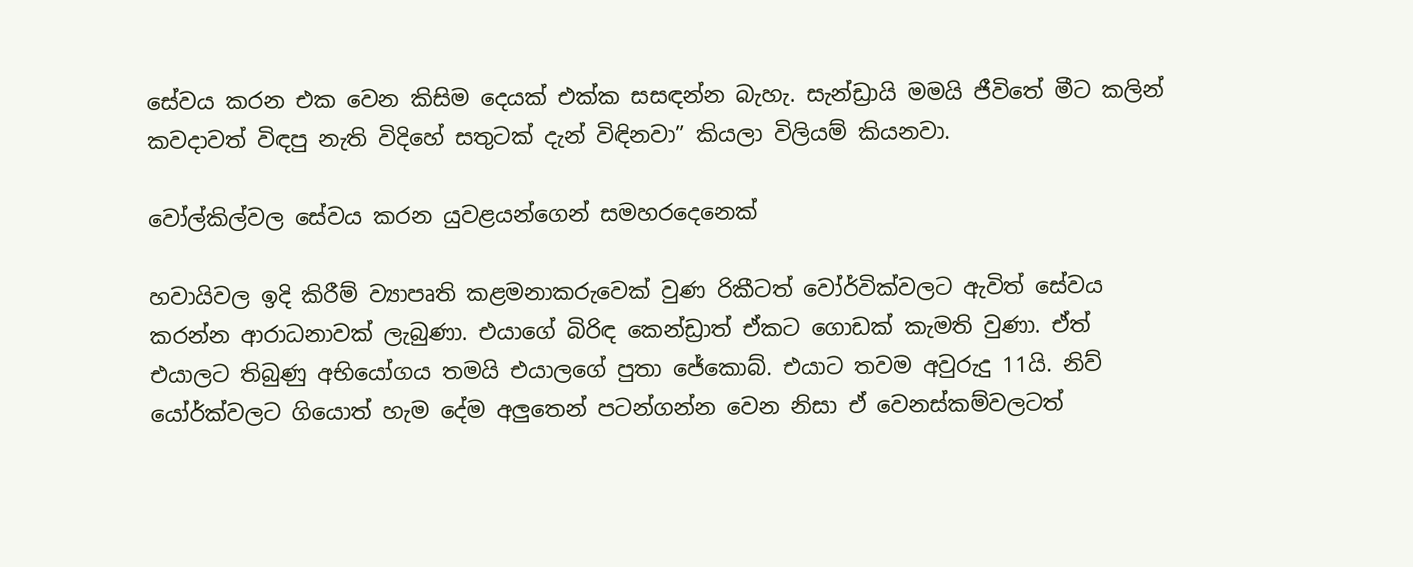සේවය කරන එක වෙන කිසිම දෙයක් එක්ක සසඳන්න බැහැ. සැන්ඩ්‍රායි මමයි ජීවිතේ මීට කලින් කවදාවත් විඳපු නැති විදිහේ සතුටක් දැන් විඳිනවා” කියලා විලියම් කියනවා.

වෝල්කිල්වල සේවය කරන යුවළයන්ගෙන් සමහරදෙනෙක්

හවායිවල ඉදි කිරීම් ව්‍යාපෘති කළමනාකරුවෙක් වුණ රිකීටත් වෝර්වික්වලට ඇවිත් සේවය කරන්න ආරාධනාවක් ලැබුණා. එයාගේ බිරිඳ කෙන්ඩ්‍රාත් ඒකට ගොඩක් කැමති වුණා. ඒත් එයාලට තිබුණු අභියෝගය තමයි එයාලගේ පුතා ජේකොබ්. එයාට තවම අවුරුදු 11යි. නිව් යෝර්ක්වලට ගියොත් හැම දේම අලුතෙන් පටන්ගන්න වෙන නිසා ඒ වෙනස්කම්වලටත්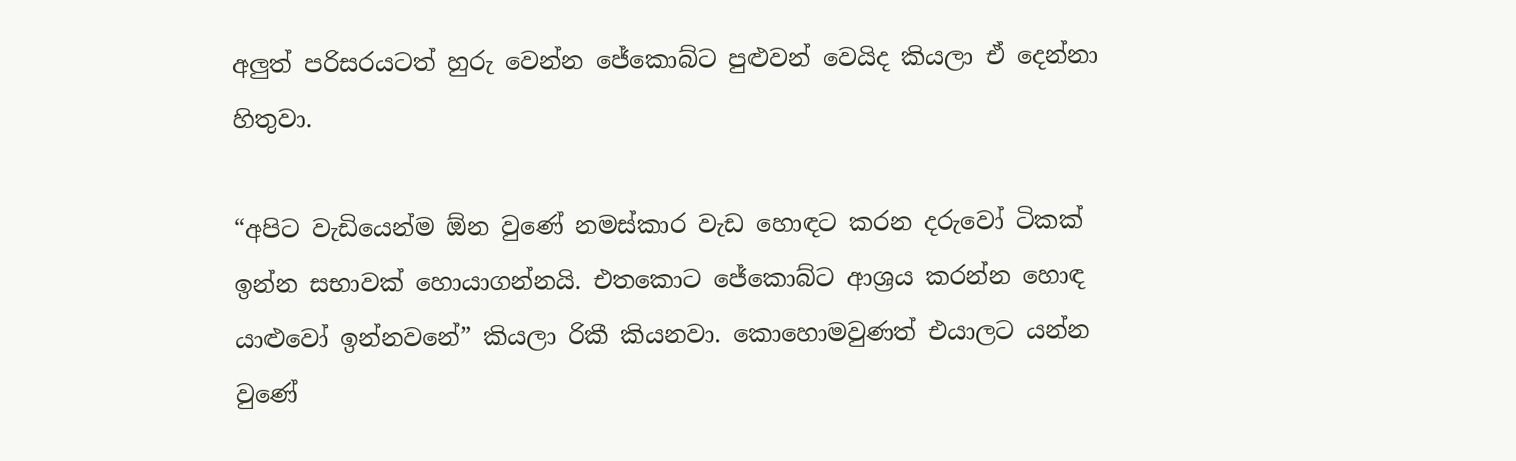අලුත් පරිසරයටත් හුරු වෙන්න ජේකොබ්ට පුළුවන් වෙයිද කියලා ඒ දෙන්නා හිතුවා.

“අපිට වැඩියෙන්ම ඕන වුණේ නමස්කාර වැඩ හොඳට කරන දරුවෝ ටිකක් ඉන්න සභාවක් හොයාගන්නයි. එතකොට ජේකොබ්ට ආශ්‍රය කරන්න හොඳ යාළුවෝ ඉන්නවනේ” කියලා රිකී කියනවා. කොහොමවුණත් එයාලට යන්න වුණේ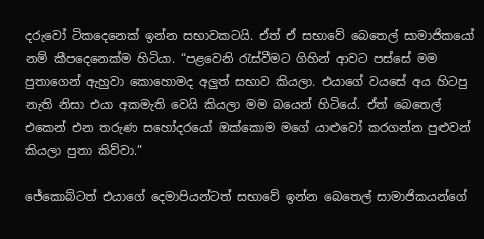දරුවෝ ටිකදෙනෙක් ඉන්න සභාවකටයි. ඒත් ඒ සභාවේ බෙතෙල් සාමාජිකයෝ නම් කීපදෙනෙක්ම හිටියා. “පළවෙනි රැස්වීමට ගිහින් ආවට පස්සේ මම පුතාගෙන් ඇහුවා කොහොමද අලුත් සභාව කියලා. එයාගේ වයසේ අය හිටපු නැති නිසා එයා අකමැති වෙයි කියලා මම බයෙන් හිටියේ. ඒත් බෙතෙල් එකෙන් එන තරුණ සහෝදරයෝ ඔක්කොම මගේ යාළුවෝ කරගන්න පුළුවන් කියලා පුතා කිව්වා.”

ජේකොබ්ටත් එයාගේ දෙමාපියන්ටත් සභාවේ ඉන්න බෙතෙල් සාමාජිකයන්ගේ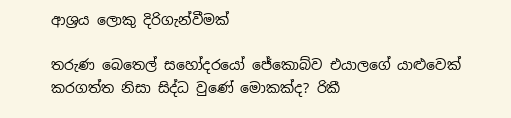ආශ්‍රය ලොකු දිරිගැන්වීමක්

තරුණ බෙතෙල් සහෝදරයෝ ජේකොබ්ව එයාලගේ යාළුවෙක් කරගත්ත නිසා සිද්ධ වුණේ මොකක්ද? රිකී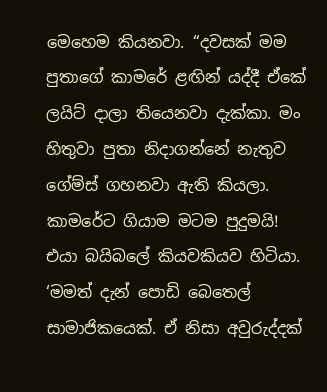මෙහෙම කියනවා. “දවසක් මම පුතාගේ කාමරේ ළඟින් යද්දී ඒකේ ලයිට් දාලා තියෙනවා දැක්කා. මං හිතුවා පුතා නිදාගන්නේ නැතුව ගේම්ස් ගහනවා ඇති කියලා. කාමරේට ගියාම මටම පුදුමයි! එයා බයිබලේ කියවකියව හිටියා. ‘මමත් දැන් පොඩි බෙතෙල් සාමාජිකයෙක්. ඒ නිසා අවුරුද්දක්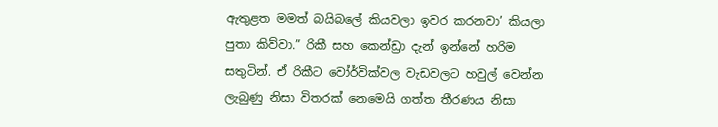ඇතුළත මමත් බයිබලේ කියවලා ඉවර කරනවා’ කියලා පුතා කිව්වා.” රිකී සහ කෙන්ඩ්‍රා දැන් ඉන්නේ හරිම සතුටින්. ඒ රිකීට වෝර්වික්වල වැඩවලට හවුල් වෙන්න ලැබුණු නිසා විතරක් නෙමෙයි ගත්ත තීරණය නිසා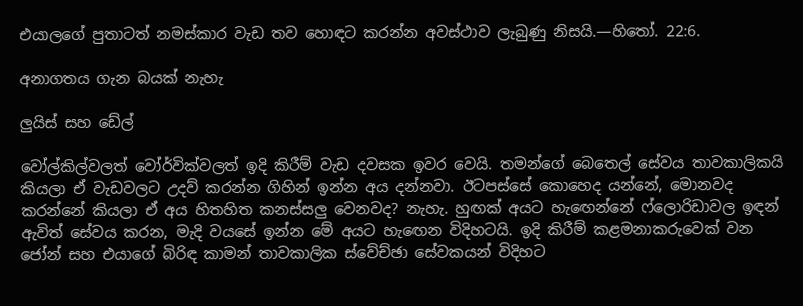එයාලගේ පුතාටත් නමස්කාර වැඩ තව හොඳට කරන්න අවස්ථාව ලැබුණු නිසයි.—හිතෝ. 22:6.

අනාගතය ගැන බයක් නැහැ

ලුයිස් සහ ඩේල්

වෝල්කිල්වලත් වෝර්වික්වලත් ඉදි කිරීම් වැඩ දවසක ඉවර වෙයි. තමන්ගේ බෙතෙල් සේවය තාවකාලිකයි කියලා ඒ වැඩවලට උදව් කරන්න ගිහින් ඉන්න අය දන්නවා. ඊටපස්සේ කොහෙද යන්නේ, මොනවද කරන්නේ කියලා ඒ අය හිතහිත කනස්සලු වෙනවද? නැහැ. හුඟක් අයට හැඟෙන්නේ ෆ්ලොරිඩාවල ඉඳන් ඇවිත් සේවය කරන, මැදි වයසේ ඉන්න මේ අයට හැඟෙන විදිහටයි. ඉදි කිරීම් කළමනාකරුවෙක් වන ජෝන් සහ එයාගේ බිරිඳ කාමන් තාවකාලික ස්වේච්ඡා සේවකයන් විදිහට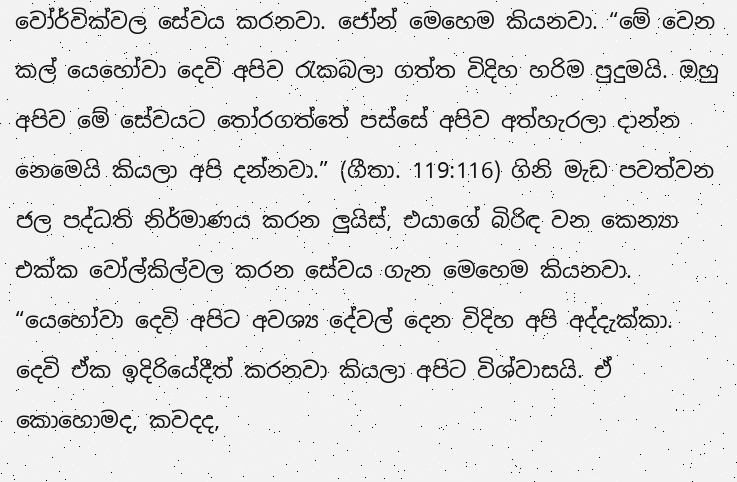වෝර්වික්වල සේවය කරනවා. ජෝන් මෙහෙම කියනවා. “මේ වෙන කල් යෙහෝවා දෙවි අපිව රැකබලා ගත්ත විදිහ හරිම පුදුමයි. ඔහු අපිව මේ සේවයට තෝරගත්තේ පස්සේ අපිව අත්හැරලා දාන්න නෙමෙයි කියලා අපි දන්නවා.” (ගීතා. 119:116) ගිනි මැඩ පවත්වන ජල පද්ධති නිර්මාණය කරන ලුයිස්, එයාගේ බිරිඳ වන කෙන්‍යා එක්ක වෝල්කිල්වල කරන සේවය ගැන මෙහෙම කියනවා. “යෙහෝවා දෙවි අපිට අවශ්‍ය දේවල් දෙන විදිහ අපි අද්දැක්කා. දෙවි ඒක ඉදිරියේදීත් කරනවා කියලා අපිට විශ්වාසයි. ඒ කොහොමද, කවදද,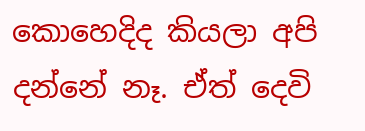කොහෙදිද කියලා අපි දන්නේ නෑ. ඒත් දෙවි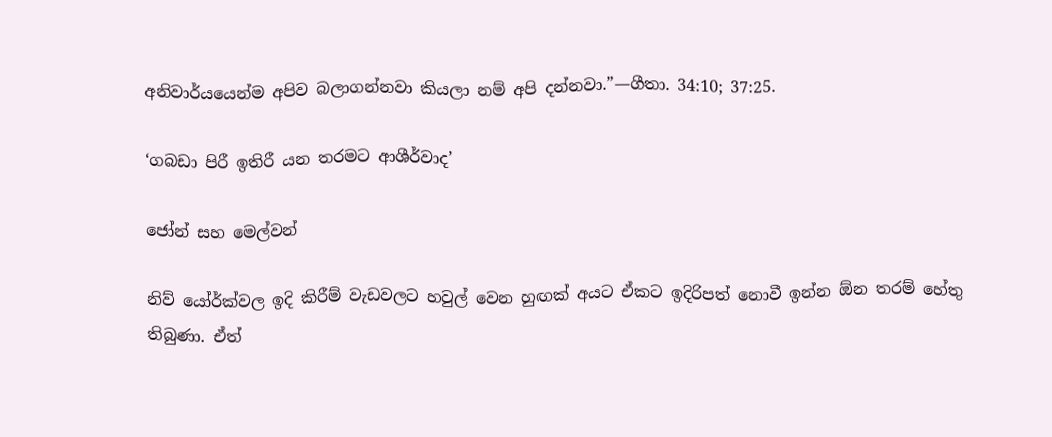අනිවාර්යයෙන්ම අපිව බලාගන්නවා කියලා නම් අපි දන්නවා.”—ගීතා. 34:10; 37:25.

‘ගබඩා පිරී ඉතිරී යන තරමට ආශීර්වාද’

ජෝන් සහ මෙල්වන්

නිව් යෝර්ක්වල ඉදි කිරීම් වැඩවලට හවුල් වෙන හුඟක් අයට ඒකට ඉදිරිපත් නොවී ඉන්න ඕන තරම් හේතු තිබුණා. ඒත්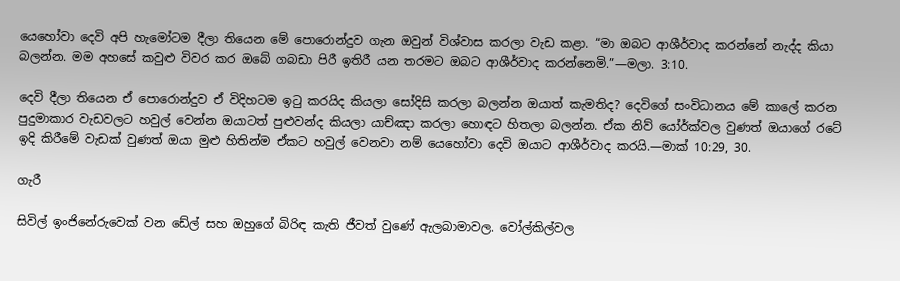යෙහෝවා දෙවි අපි හැමෝටම දීලා තියෙන මේ පොරොන්දුව ගැන ඔවුන් විශ්වාස කරලා වැඩ කළා. “මා ඔබට ආශීර්වාද කරන්නේ නැද්ද කියා බලන්න. මම අහසේ කවුළු විවර කර ඔබේ ගබඩා පිරී ඉතිරී යන තරමට ඔබට ආශීර්වාද කරන්නෙමි.”—මලා. 3:10.

දෙවි දීලා තියෙන ඒ පොරොන්දුව ඒ විදිහටම ඉටු කරයිද කියලා සෝදිසි කරලා බලන්න ඔයාත් කැමතිද? දෙවිගේ සංවිධානය මේ කාලේ කරන පුදුමාකාර වැඩවලට හවුල් වෙන්න ඔයාටත් පුළුවන්ද කියලා යාච්ඤා කරලා හොඳට හිතලා බලන්න. ඒක නිව් යෝර්ක්වල වුණත් ඔයාගේ රටේ ඉදි කිරීමේ වැඩක් වුණත් ඔයා මුළු හිතින්ම ඒකට හවුල් වෙනවා නම් යෙහෝවා දෙවි ඔයාට ආශීර්වාද කරයි.—මාක් 10:29, 30.

ගැරී

සිවිල් ඉංජිනේරුවෙක් වන ඩේල් සහ ඔහුගේ බිරිඳ කැති ජීවත් වුණේ ඇලබාමාවල. වෝල්කිල්වල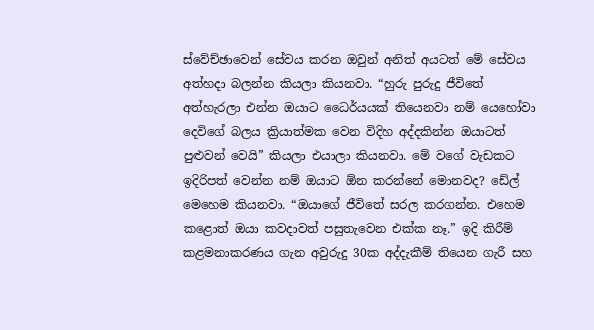ස්වේච්ඡාවෙන් සේවය කරන ඔවුන් අනිත් අයටත් මේ සේවය අත්හදා බලන්න කියලා කියනවා. “හුරු පුරුදු ජීවිතේ අත්හැරලා එන්න ඔයාට ධෛර්යයක් තියෙනවා නම් යෙහෝවා දෙවිගේ බලය ක්‍රියාත්මක වෙන විදිහ අද්දකින්න ඔයාටත් පුළුවන් වෙයි” කියලා එයාලා කියනවා. මේ වගේ වැඩකට ඉදිරිපත් වෙන්න නම් ඔයාට ඕන කරන්නේ මොනවද? ඩේල් මෙහෙම කියනවා. “ඔයාගේ ජීවිතේ සරල කරගන්න. එහෙම කළොත් ඔයා කවදාවත් පසුතැවෙන එක්ක නෑ.” ඉදි කිරීම් කළමනාකරණය ගැන අවුරුදු 30ක අද්දැකීම් තියෙන ගැරී සහ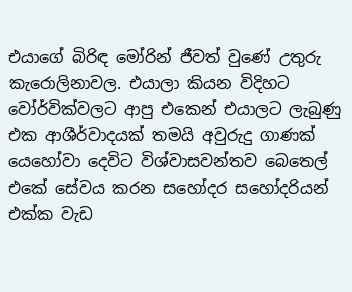එයාගේ බිරිඳ මෝරින් ජීවත් වුණේ උතුරු කැරොලිනාවල. එයාලා කියන විදිහට වෝර්වික්වලට ආපු එකෙන් එයාලට ලැබුණු එක ආශීර්වාදයක් තමයි අවුරුදු ගාණක් යෙහෝවා දෙවිට විශ්වාසවන්තව බෙතෙල් එකේ සේවය කරන සහෝදර සහෝදරියන් එක්ක වැඩ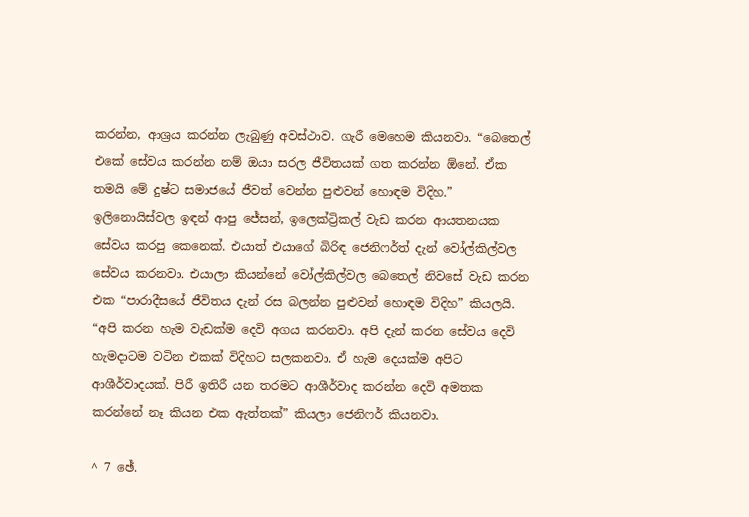කරන්න, ආශ්‍රය කරන්න ලැබුණු අවස්ථාව. ගැරී මෙහෙම කියනවා. “බෙතෙල් එකේ සේවය කරන්න නම් ඔයා සරල ජීවිතයක් ගත කරන්න ඕනේ. ඒක තමයි මේ දුෂ්ට සමාජයේ ජීවත් වෙන්න පුළුවන් හොඳම විදිහ.” ඉලිනොයිස්වල ඉඳන් ආපු ජේසන්, ඉලෙක්ට්‍රිකල් වැඩ කරන ආයතනයක සේවය කරපු කෙනෙක්. එයාත් එයාගේ බිරිඳ ජෙනිෆර්ත් දැන් වෝල්කිල්වල සේවය කරනවා. එයාලා කියන්නේ වෝල්කිල්වල බෙතෙල් නිවසේ වැඩ කරන එක “පාරාදීසයේ ජීවිතය දැන් රස බලන්න පුළුවන් හොඳම විදිහ” කියලයි. “අපි කරන හැම වැඩක්ම දෙවි අගය කරනවා. අපි දැන් කරන සේවය දෙවි හැමදාටම වටින එකක් විදිහට සලකනවා. ඒ හැම දෙයක්ම අපිට ආශීර්වාදයක්. පිරී ඉතිරී යන තරමට ආශීර්වාද කරන්න දෙවි අමතක කරන්නේ නෑ කියන එක ඇත්තක්” කියලා ජෙනිෆර් කියනවා.

^ 7 ඡේ.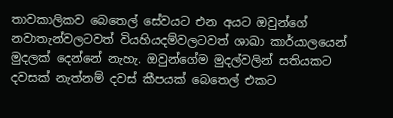තාවකාලිකව බෙතෙල් සේවයට එන අයට ඔවුන්ගේ නවාතැන්වලටවත් වියහියදම්වලටවත් ශාඛා කාර්යාලයෙන් මුදලක් දෙන්නේ නැහැ. ඔවුන්ගේම මුදල්වලින් සතියකට දවසක් නැත්නම් දවස් කීපයක් බෙතෙල් එකට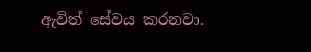ඇවිත් සේවය කරනවා.